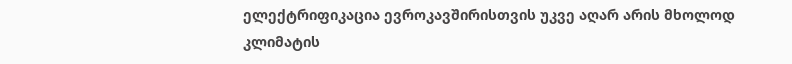ელექტრიფიკაცია ევროკავშირისთვის უკვე აღარ არის მხოლოდ კლიმატის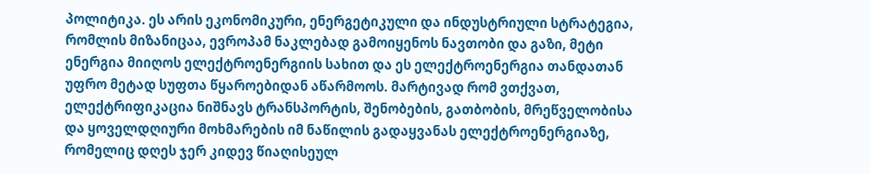პოლიტიკა. ეს არის ეკონომიკური, ენერგეტიკული და ინდუსტრიული სტრატეგია, რომლის მიზანიცაა, ევროპამ ნაკლებად გამოიყენოს ნავთობი და გაზი, მეტი ენერგია მიიღოს ელექტროენერგიის სახით და ეს ელექტროენერგია თანდათან უფრო მეტად სუფთა წყაროებიდან აწარმოოს. მარტივად რომ ვთქვათ, ელექტრიფიკაცია ნიშნავს ტრანსპორტის, შენობების, გათბობის, მრეწველობისა და ყოველდღიური მოხმარების იმ ნაწილის გადაყვანას ელექტროენერგიაზე, რომელიც დღეს ჯერ კიდევ წიაღისეულ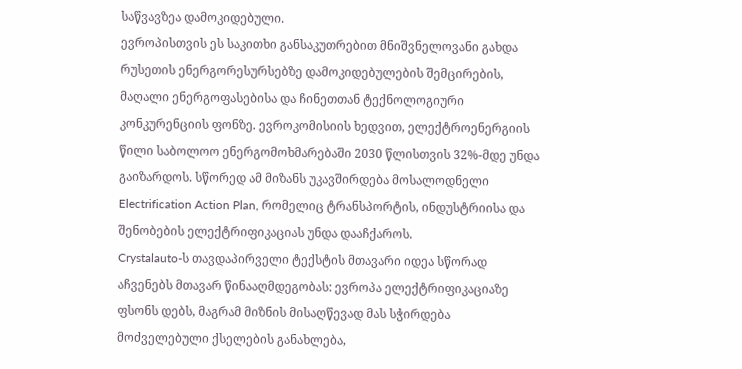საწვავზეა დამოკიდებული.
ევროპისთვის ეს საკითხი განსაკუთრებით მნიშვნელოვანი გახდა რუსეთის ენერგორესურსებზე დამოკიდებულების შემცირების, მაღალი ენერგოფასებისა და ჩინეთთან ტექნოლოგიური კონკურენციის ფონზე. ევროკომისიის ხედვით, ელექტროენერგიის წილი საბოლოო ენერგომოხმარებაში 2030 წლისთვის 32%-მდე უნდა გაიზარდოს. სწორედ ამ მიზანს უკავშირდება მოსალოდნელი Electrification Action Plan, რომელიც ტრანსპორტის, ინდუსტრიისა და შენობების ელექტრიფიკაციას უნდა დააჩქაროს.
Crystalauto-ს თავდაპირველი ტექსტის მთავარი იდეა სწორად აჩვენებს მთავარ წინააღმდეგობას: ევროპა ელექტრიფიკაციაზე ფსონს დებს, მაგრამ მიზნის მისაღწევად მას სჭირდება მოძველებული ქსელების განახლება,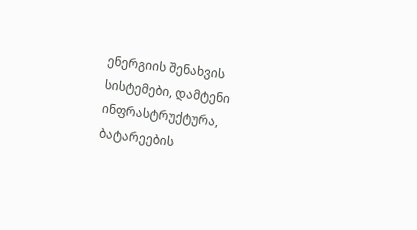ენერგიის შენახვის სისტემები, დამტენი ინფრასტრუქტურა, ბატარეების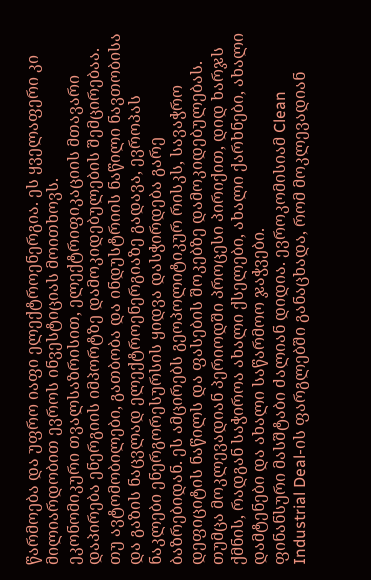წარმოება და უფრო იაფი ელექტროენერგია. ეს ყველაფერი კი მილიარდობით ევროს ინვესტიციას მოითხოვს.
ეკონომიკური თვალსაზრისით, ელექტრიფიკაციის მთავარი დაპირება ენერგიის იმპორტზე დამოკიდებულების შემცირებაა. თუ ავტომობილები, გათბობა და ინდუსტრიის ნაწილი ნავთობისა და გაზის ნაცვლად ელექტროენერგიაზე გადავა, ევროპას ნაკლები ენერგორესურსის ყიდვა დასჭირდება გარე ბაზრებიდან. ეს ამცირებს გეოპოლიტიკურ რისკს, სავაჭრო დეფიციტის ნაწილს და ფასების შოკებზე დამოკიდებულებას. თუმცა მოკლევადიან პერიოდში პროცესი პირიქით, დიდ ხარჯს ქმნის, რადგან საჭიროა ახალი ქსელები, ახალი ქარხნები, ახალი დამტენები და ახალი საწარმოო ჯაჭვები.
ფინანსური მასშტაბი ძალიან დიდია. ევროკომისიამ Clean Industrial Deal-ის ფარგლებში განაცხადა, რომ მოკლევადიან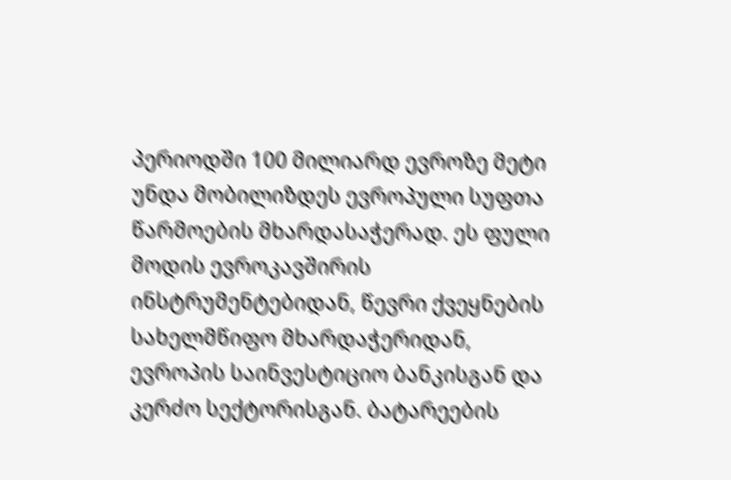პერიოდში 100 მილიარდ ევროზე მეტი უნდა მობილიზდეს ევროპული სუფთა წარმოების მხარდასაჭერად. ეს ფული მოდის ევროკავშირის ინსტრუმენტებიდან, წევრი ქვეყნების სახელმწიფო მხარდაჭერიდან, ევროპის საინვესტიციო ბანკისგან და კერძო სექტორისგან. ბატარეების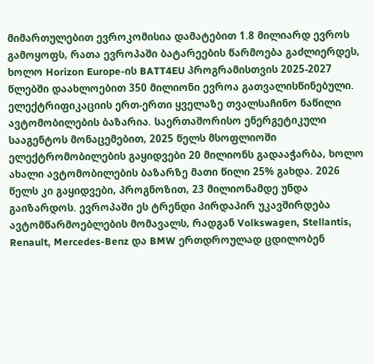მიმართულებით ევროკომისია დამატებით 1.8 მილიარდ ევროს გამოყოფს, რათა ევროპაში ბატარეების წარმოება გაძლიერდეს, ხოლო Horizon Europe-ის BATT4EU პროგრამისთვის 2025-2027 წლებში დაახლოებით 350 მილიონი ევროა გათვალისწინებული.
ელექტრიფიკაციის ერთ-ერთი ყველაზე თვალსაჩინო ნაწილი ავტომობილების ბაზარია. საერთაშორისო ენერგეტიკული სააგენტოს მონაცემებით, 2025 წელს მსოფლიოში ელექტრომობილების გაყიდვები 20 მილიონს გადააჭარბა, ხოლო ახალი ავტომობილების ბაზარზე მათი წილი 25% გახდა. 2026 წელს კი გაყიდვები, პროგნოზით, 23 მილიონამდე უნდა გაიზარდოს. ევროპაში ეს ტრენდი პირდაპირ უკავშირდება ავტომწარმოებლების მომავალს, რადგან Volkswagen, Stellantis, Renault, Mercedes-Benz და BMW ერთდროულად ცდილობენ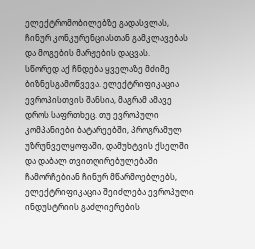ელექტრომობილებზე გადასვლას, ჩინურ კონკურენციასთან გამკლავებას და მოგების მარჟების დაცვას.
სწორედ აქ ჩნდება ყველაზე მძიმე ბიზნესგამოწვევა. ელექტრიფიკაცია ევროპისთვის შანსია, მაგრამ ამავე დროს საფრთხეც. თუ ევროპული კომპანიები ბატარეებში, პროგრამულ უზრუნველყოფაში, დამუხტვის ქსელში და დაბალ თვითღირებულებაში ჩამორჩებიან ჩინურ მწარმოებლებს, ელექტრიფიკაცია შეიძლება ევროპული ინდუსტრიის გაძლიერების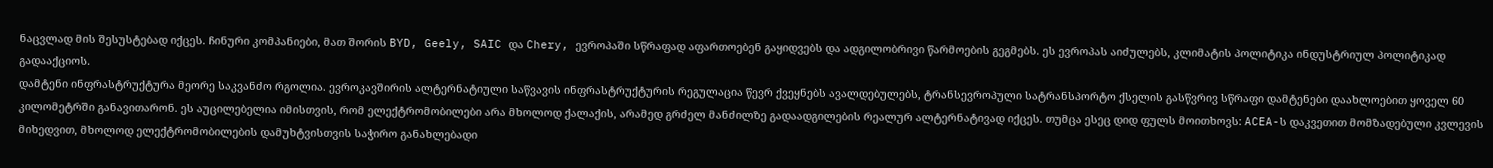ნაცვლად მის შესუსტებად იქცეს. ჩინური კომპანიები, მათ შორის BYD, Geely, SAIC და Chery, ევროპაში სწრაფად აფართოებენ გაყიდვებს და ადგილობრივი წარმოების გეგმებს. ეს ევროპას აიძულებს, კლიმატის პოლიტიკა ინდუსტრიულ პოლიტიკად გადააქციოს.
დამტენი ინფრასტრუქტურა მეორე საკვანძო რგოლია. ევროკავშირის ალტერნატიული საწვავის ინფრასტრუქტურის რეგულაცია წევრ ქვეყნებს ავალდებულებს, ტრანსევროპული სატრანსპორტო ქსელის გასწვრივ სწრაფი დამტენები დაახლოებით ყოველ 60 კილომეტრში განავითარონ. ეს აუცილებელია იმისთვის, რომ ელექტრომობილები არა მხოლოდ ქალაქის, არამედ გრძელ მანძილზე გადაადგილების რეალურ ალტერნატივად იქცეს. თუმცა ესეც დიდ ფულს მოითხოვს: ACEA-ს დაკვეთით მომზადებული კვლევის მიხედვით, მხოლოდ ელექტრომობილების დამუხტვისთვის საჭირო განახლებადი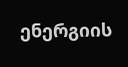ენერგიის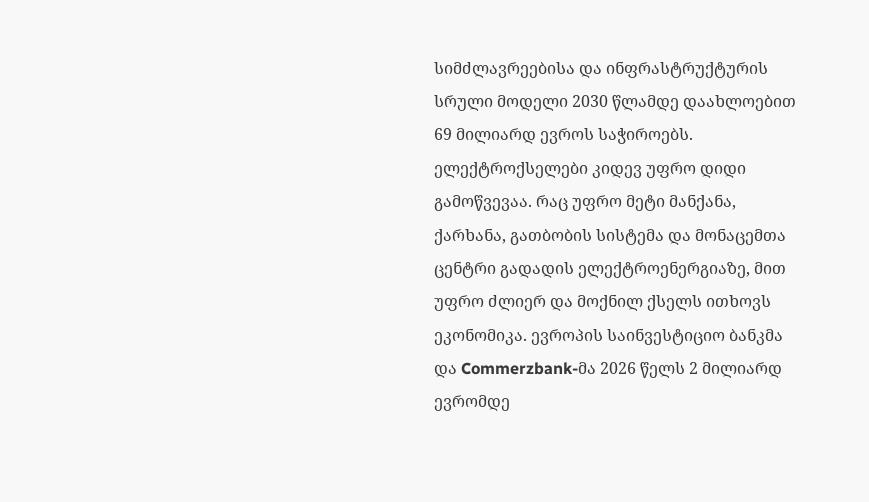სიმძლავრეებისა და ინფრასტრუქტურის სრული მოდელი 2030 წლამდე დაახლოებით 69 მილიარდ ევროს საჭიროებს.
ელექტროქსელები კიდევ უფრო დიდი გამოწვევაა. რაც უფრო მეტი მანქანა, ქარხანა, გათბობის სისტემა და მონაცემთა ცენტრი გადადის ელექტროენერგიაზე, მით უფრო ძლიერ და მოქნილ ქსელს ითხოვს ეკონომიკა. ევროპის საინვესტიციო ბანკმა და Commerzbank-მა 2026 წელს 2 მილიარდ ევრომდე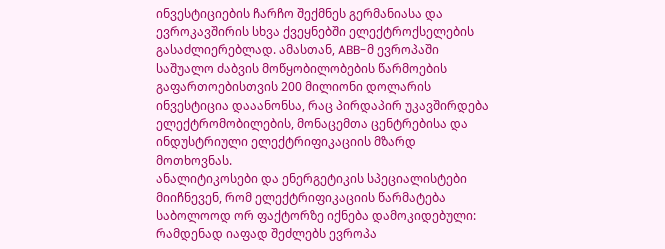ინვესტიციების ჩარჩო შექმნეს გერმანიასა და ევროკავშირის სხვა ქვეყნებში ელექტროქსელების გასაძლიერებლად. ამასთან, ABB-მ ევროპაში საშუალო ძაბვის მოწყობილობების წარმოების გაფართოებისთვის 200 მილიონი დოლარის ინვესტიცია დააანონსა, რაც პირდაპირ უკავშირდება ელექტრომობილების, მონაცემთა ცენტრებისა და ინდუსტრიული ელექტრიფიკაციის მზარდ მოთხოვნას.
ანალიტიკოსები და ენერგეტიკის სპეციალისტები მიიჩნევენ, რომ ელექტრიფიკაციის წარმატება საბოლოოდ ორ ფაქტორზე იქნება დამოკიდებული: რამდენად იაფად შეძლებს ევროპა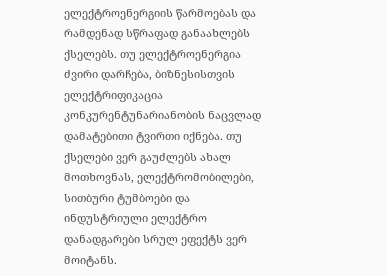ელექტროენერგიის წარმოებას და რამდენად სწრაფად განაახლებს ქსელებს. თუ ელექტროენერგია ძვირი დარჩება, ბიზნესისთვის ელექტრიფიკაცია კონკურენტუნარიანობის ნაცვლად დამატებითი ტვირთი იქნება. თუ ქსელები ვერ გაუძლებს ახალ მოთხოვნას, ელექტრომობილები, სითბური ტუმბოები და ინდუსტრიული ელექტრო დანადგარები სრულ ეფექტს ვერ მოიტანს.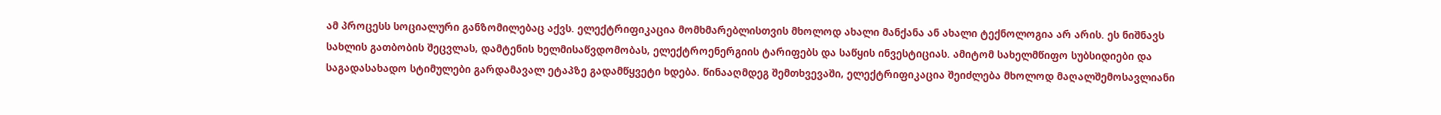ამ პროცესს სოციალური განზომილებაც აქვს. ელექტრიფიკაცია მომხმარებლისთვის მხოლოდ ახალი მანქანა ან ახალი ტექნოლოგია არ არის. ეს ნიშნავს სახლის გათბობის შეცვლას, დამტენის ხელმისაწვდომობას, ელექტროენერგიის ტარიფებს და საწყის ინვესტიციას. ამიტომ სახელმწიფო სუბსიდიები და საგადასახადო სტიმულები გარდამავალ ეტაპზე გადამწყვეტი ხდება. წინააღმდეგ შემთხვევაში, ელექტრიფიკაცია შეიძლება მხოლოდ მაღალშემოსავლიანი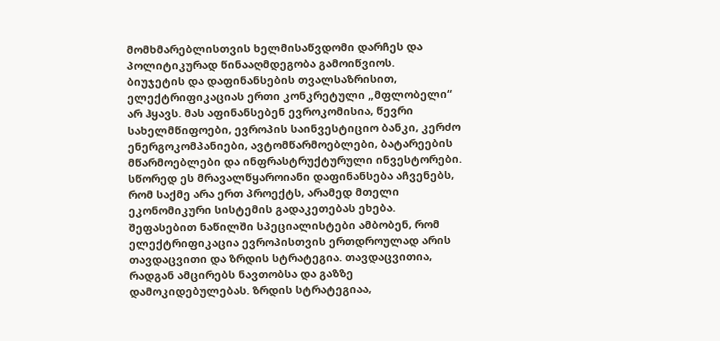მომხმარებლისთვის ხელმისაწვდომი დარჩეს და პოლიტიკურად წინააღმდეგობა გამოიწვიოს.
ბიუჯეტის და დაფინანსების თვალსაზრისით, ელექტრიფიკაციას ერთი კონკრეტული „მფლობელი“ არ ჰყავს. მას აფინანსებენ ევროკომისია, წევრი სახელმწიფოები, ევროპის საინვესტიციო ბანკი, კერძო ენერგოკომპანიები, ავტომწარმოებლები, ბატარეების მწარმოებლები და ინფრასტრუქტურული ინვესტორები. სწორედ ეს მრავალწყაროიანი დაფინანსება აჩვენებს, რომ საქმე არა ერთ პროექტს, არამედ მთელი ეკონომიკური სისტემის გადაკეთებას ეხება.
შეფასებით ნაწილში სპეციალისტები ამბობენ, რომ ელექტრიფიკაცია ევროპისთვის ერთდროულად არის თავდაცვითი და ზრდის სტრატეგია. თავდაცვითია, რადგან ამცირებს ნავთობსა და გაზზე დამოკიდებულებას. ზრდის სტრატეგიაა,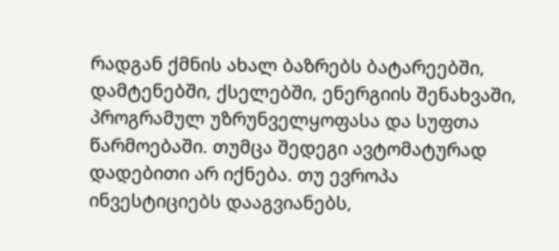რადგან ქმნის ახალ ბაზრებს ბატარეებში, დამტენებში, ქსელებში, ენერგიის შენახვაში, პროგრამულ უზრუნველყოფასა და სუფთა წარმოებაში. თუმცა შედეგი ავტომატურად დადებითი არ იქნება. თუ ევროპა ინვესტიციებს დააგვიანებს,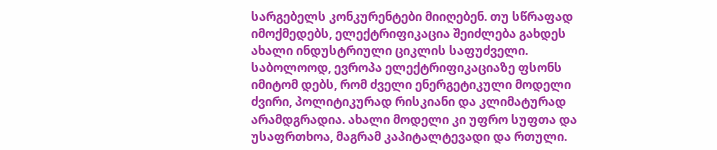სარგებელს კონკურენტები მიიღებენ. თუ სწრაფად იმოქმედებს, ელექტრიფიკაცია შეიძლება გახდეს ახალი ინდუსტრიული ციკლის საფუძველი.
საბოლოოდ, ევროპა ელექტრიფიკაციაზე ფსონს იმიტომ დებს, რომ ძველი ენერგეტიკული მოდელი ძვირი, პოლიტიკურად რისკიანი და კლიმატურად არამდგრადია. ახალი მოდელი კი უფრო სუფთა და უსაფრთხოა, მაგრამ კაპიტალტევადი და რთული.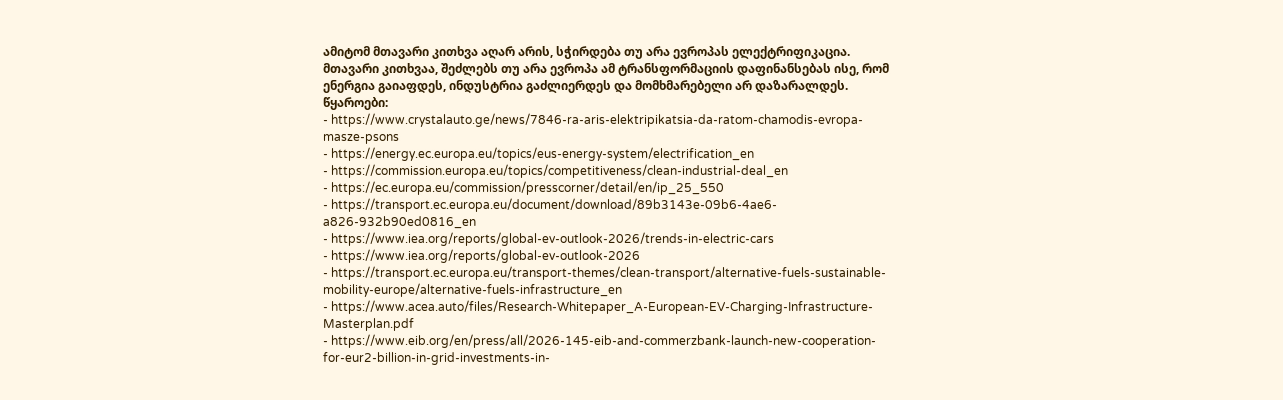ამიტომ მთავარი კითხვა აღარ არის, სჭირდება თუ არა ევროპას ელექტრიფიკაცია. მთავარი კითხვაა, შეძლებს თუ არა ევროპა ამ ტრანსფორმაციის დაფინანსებას ისე, რომ ენერგია გაიაფდეს, ინდუსტრია გაძლიერდეს და მომხმარებელი არ დაზარალდეს.
წყაროები:
- https://www.crystalauto.ge/news/7846-ra-aris-elektripikatsia-da-ratom-chamodis-evropa-masze-psons
- https://energy.ec.europa.eu/topics/eus-energy-system/electrification_en
- https://commission.europa.eu/topics/competitiveness/clean-industrial-deal_en
- https://ec.europa.eu/commission/presscorner/detail/en/ip_25_550
- https://transport.ec.europa.eu/document/download/89b3143e-09b6-4ae6-a826-932b90ed0816_en
- https://www.iea.org/reports/global-ev-outlook-2026/trends-in-electric-cars
- https://www.iea.org/reports/global-ev-outlook-2026
- https://transport.ec.europa.eu/transport-themes/clean-transport/alternative-fuels-sustainable-mobility-europe/alternative-fuels-infrastructure_en
- https://www.acea.auto/files/Research-Whitepaper_A-European-EV-Charging-Infrastructure-Masterplan.pdf
- https://www.eib.org/en/press/all/2026-145-eib-and-commerzbank-launch-new-cooperation-for-eur2-billion-in-grid-investments-in-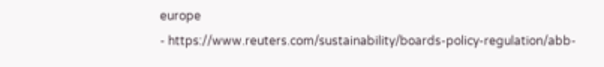europe
- https://www.reuters.com/sustainability/boards-policy-regulation/abb-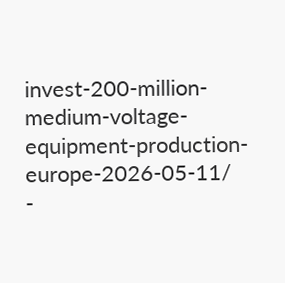invest-200-million-medium-voltage-equipment-production-europe-2026-05-11/
-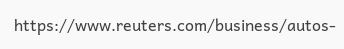https://www.reuters.com/business/autos-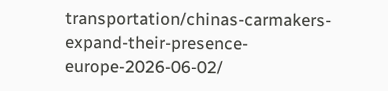transportation/chinas-carmakers-expand-their-presence-europe-2026-06-02/